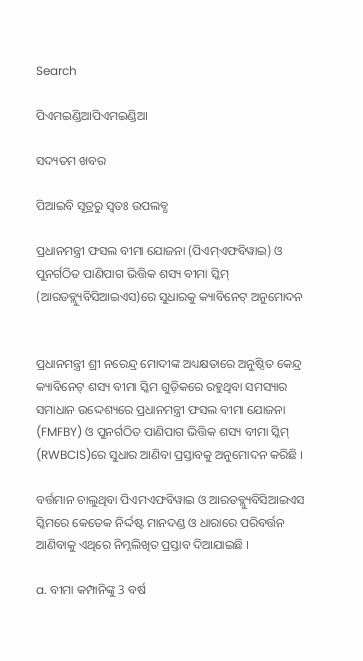Search

ପିଏମଇଣ୍ଡିଆପିଏମଇଣ୍ଡିଆ

ସଦ୍ୟତମ ଖବର

ପିଆଇବି ସୂତ୍ରରୁ ସ୍ବତଃ ଉପଲବ୍ଧ

ପ୍ରଧାନମନ୍ତ୍ରୀ ଫସଲ ବୀମା ଯୋଜନା (ପିଏମ୍ଏଫବିୱାଇ) ଓ ପୁନର୍ଗଠିତ ପାଣିପାଗ ଭିତ୍ତିକ ଶସ୍ୟ ବୀମା ସ୍କିମ୍ (ଆରଡବ୍ଲ୍ୟୁବିସିଆଇଏସ)ରେ ସୁଧାରକୁ କ୍ୟାବିନେଟ୍ ଅନୁମୋଦନ


ପ୍ରଧାନମନ୍ତ୍ରୀ ଶ୍ରୀ ନରେନ୍ଦ୍ର ମୋଦୀଙ୍କ ଅଧ୍ୟକ୍ଷତାରେ ଅନୁଷ୍ଠିତ କେନ୍ଦ୍ର କ୍ୟାବିନେଟ୍ ଶସ୍ୟ ବୀମା ସ୍କିମ ଗୁଡ଼ିକରେ ରହୁଥିବା ସମସ୍ୟାର ସମାଧାନ ଉଦ୍ଦେଶ୍ୟରେ ପ୍ରଧାନମନ୍ତ୍ରୀ ଫସଲ ବୀମା ଯୋଜନା (FMFBY) ଓ ପୁନର୍ଗଠିତ ପାଣିପାଗ ଭିତ୍ତିକ ଶସ୍ୟ ବୀମା ସ୍କିମ୍ (RWBCIS)ରେ ସୁଧାର ଆଣିବା ପ୍ରସ୍ତାବକୁ ଅନୁମୋଦନ କରିଛି ।

ବର୍ତ୍ତମାନ ଚାଲୁଥିବା ପିଏମଏଫବିୱାଇ ଓ ଆରଡବ୍ଲ୍ୟୁବିସିଆଇଏସ ସ୍କିମରେ କେତେକ ନିର୍ଦ୍ଦଷ୍ଟ ମାନଦଣ୍ଡ ଓ ଧାରାରେ ପରିବର୍ତ୍ତନ ଆଣିବାକୁ ଏଥିରେ ନିମ୍ନଲିଖିତ ପ୍ରସ୍ତାବ ଦିଆଯାଇଛି ।

a. ବୀମା କମ୍ପାନିଙ୍କୁ 3 ବର୍ଷ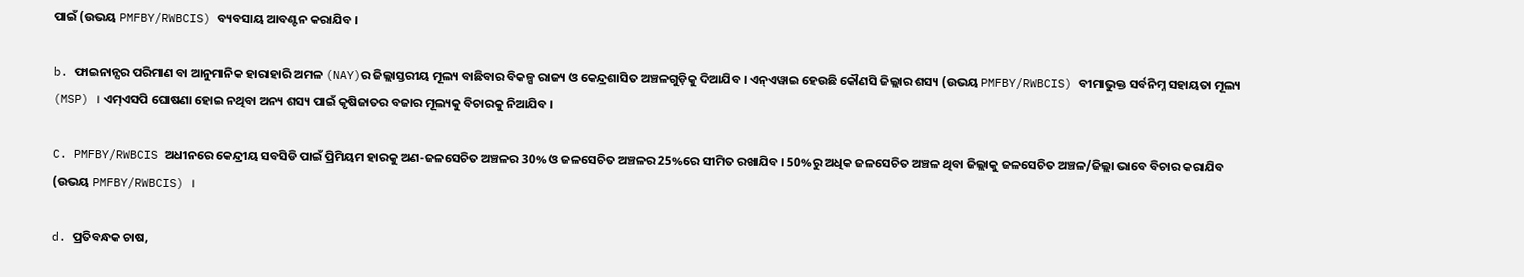ପାଇଁ (ଉଭୟ PMFBY/RWBCIS) ବ୍ୟବସାୟ ଆବଣ୍ଟନ କରାଯିବ ।

b. ଫାଇନାନ୍ସର ପରିମାଣ ବା ଆନୁମାନିକ ହାରାହାରି ଅମଳ (NAY)ର ଜିଲ୍ଲାସ୍ତରୀୟ ମୂଲ୍ୟ ବାଛିବାର ବିକଳ୍ପ ରାଜ୍ୟ ଓ କେନ୍ଦ୍ରଶାସିତ ଅଞ୍ଚଳଗୁଡ଼ିକୁ ଦିଆଯିବ । ଏନ୍ଏୱାଇ ହେଉଛି କୌଣସି ଜିଲ୍ଲାର ଶସ୍ୟ (ଉଭୟ PMFBY/RWBCIS) ବୀମାଭୁକ୍ତ ସର୍ବନିମ୍ନ ସହାୟତା ମୂଲ୍ୟ (MSP) । ଏମ୍ଏସପି ଘୋଷଣା ହୋଇ ନଥିବା ଅନ୍ୟ ଶସ୍ୟ ପାଇଁ କୃଷିଜାତର ବଜାର ମୂଲ୍ୟକୁ ବିଚାରକୁ ନିଆଯିବ ।

C. PMFBY/RWBCIS ଅଧୀନରେ କେନ୍ଦ୍ରୀୟ ସବସିଡି ପାଇଁ ପ୍ରିମିୟମ ହାରକୁ ଅଣ-ଜଳସେଚିତ ଅଞ୍ଚଳର 30% ଓ ଜଳସେଚିତ ଅଞ୍ଚଳର 25%ରେ ସୀମିତ ରଖାଯିବ । 50%ରୁ ଅଧିକ ଜଳସେଚିତ ଅଞ୍ଚଳ ଥିବା ଜିଲ୍ଲାକୁ ଜଳସେଚିତ ଅଞ୍ଚଳ/ଜିଲ୍ଲା ଭାବେ ବିଚାର କରାଯିବ (ଉଭୟ PMFBY/RWBCIS) ।

d. ପ୍ରତିବନ୍ଧକ ଚାଷ,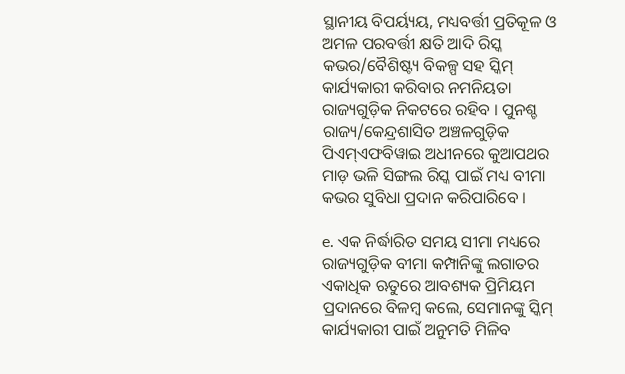ସ୍ଥାନୀୟ ବିପର୍ୟ୍ୟୟ, ମଧ୍ୟବର୍ତ୍ତୀ ପ୍ରତିକୂଳ ଓ ଅମଳ ପରବର୍ତ୍ତୀ କ୍ଷତି ଆଦି ରିସ୍କ କଭର/ବୈଶିଷ୍ଟ୍ୟ ବିକଳ୍ପ ସହ ସ୍କିମ୍ କାର୍ଯ୍ୟକାରୀ କରିବାର ନମନିୟତା ରାଜ୍ୟଗୁଡ଼ିକ ନିକଟରେ ରହିବ । ପୁନଶ୍ଚ ରାଜ୍ୟ/କେନ୍ଦ୍ରଶାସିତ ଅଞ୍ଚଳଗୁଡ଼ିକ ପିଏମ୍ଏଫବିୱାଇ ଅଧୀନରେ କୁଆପଥର ମାଡ଼ ଭଳି ସିଙ୍ଗଲ ରିସ୍କ ପାଇଁ ମଧ୍ୟ ବୀମା କଭର ସୁବିଧା ପ୍ରଦାନ କରିପାରିବେ ।

e. ଏକ ନିର୍ଦ୍ଧାରିତ ସମୟ ସୀମା ମଧ୍ୟରେ ରାଜ୍ୟଗୁଡ଼ିକ ବୀମା କମ୍ପାନିଙ୍କୁ ଲଗାତର ଏକାଧିକ ଋତୁରେ ଆବଶ୍ୟକ ପ୍ରିମିୟମ ପ୍ରଦାନରେ ବିଳମ୍ବ କଲେ, ସେମାନଙ୍କୁ ସ୍କିମ୍ କାର୍ଯ୍ୟକାରୀ ପାଇଁ ଅନୁମତି ମିଳିବ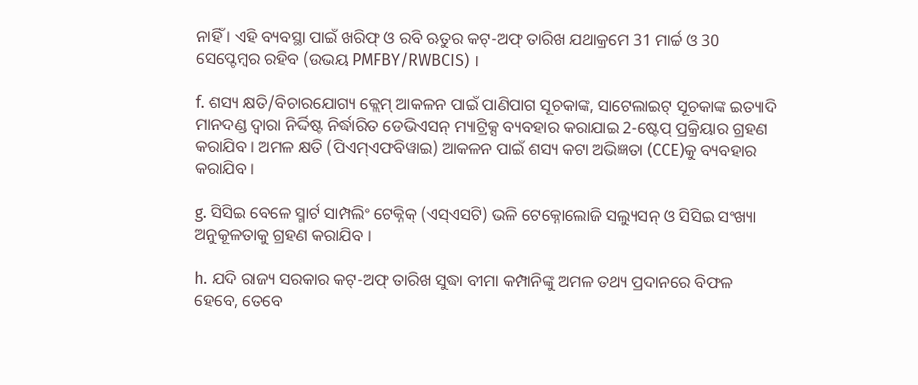ନାହିଁ । ଏହି ବ୍ୟବସ୍ଥା ପାଇଁ ଖରିଫ୍ ଓ ରବି ଋତୁର କଟ୍-ଅଫ୍ ତାରିଖ ଯଥାକ୍ରମେ 31 ମାର୍ଚ୍ଚ ଓ 30 ସେପ୍ଟେମ୍ବର ରହିବ (ଉଭୟ PMFBY/RWBCIS) ।

f. ଶସ୍ୟ କ୍ଷତି/ବିଚାରଯୋଗ୍ୟ କ୍ଲେମ୍ ଆକଳନ ପାଇଁ ପାଣିପାଗ ସୂଚକାଙ୍କ, ସାଟେଲାଇଟ୍ ସୂଚକାଙ୍କ ଇତ୍ୟାଦି ମାନଦଣ୍ଡ ଦ୍ୱାରା ନିର୍ଦ୍ଦିଷ୍ଟ ନିର୍ଦ୍ଧାରିତ ଡେଭିଏସନ୍ ମ୍ୟାଟ୍ରିକ୍ସ ବ୍ୟବହାର କରାଯାଇ 2-ଷ୍ଟେପ୍ ପ୍ରକ୍ରିୟାର ଗ୍ରହଣ କରାଯିବ । ଅମଳ କ୍ଷତି (ପିଏମ୍ଏଫବିୱାଇ) ଆକଳନ ପାଇଁ ଶସ୍ୟ କଟା ଅଭିଜ୍ଞତା (CCE)କୁ ବ୍ୟବହାର କରାଯିବ ।

g. ସିସିଇ ବେଳେ ସ୍ମାର୍ଟ ସାମ୍ପଲିଂ ଟେକ୍ନିକ୍ (ଏସ୍ଏସଟି) ଭଳି ଟେକ୍ନୋଲୋଜି ସଲ୍ୟୁସନ୍ ଓ ସିସିଇ ସଂଖ୍ୟା ଅନୁକୂଳତାକୁ ଗ୍ରହଣ କରାଯିବ ।

h. ଯଦି ରାଜ୍ୟ ସରକାର କଟ୍-ଅଫ୍ ତାରିଖ ସୁଦ୍ଧା ବୀମା କମ୍ପାନିଙ୍କୁ ଅମଳ ତଥ୍ୟ ପ୍ରଦାନରେ ବିଫଳ ହେବେ, ତେବେ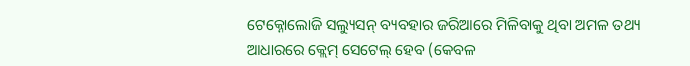ଟେକ୍ନୋଲୋଜି ସଲ୍ୟୁସନ୍ ବ୍ୟବହାର ଜରିଆରେ ମିଳିବାକୁ ଥିବା ଅମଳ ତଥ୍ୟ ଆଧାରରେ କ୍ଲେମ୍ ସେଟେଲ୍ ହେବ (କେବଳ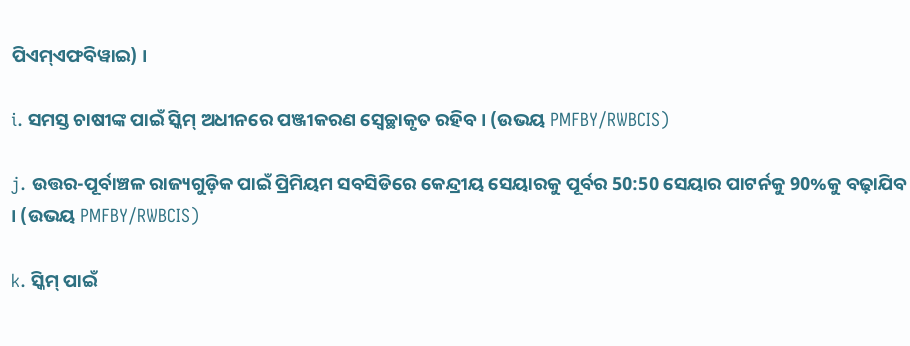ପିଏମ୍ଏଫବିୱାଇ) ।

i. ସମସ୍ତ ଚାଷୀଙ୍କ ପାଇଁ ସ୍କିମ୍ ଅଧୀନରେ ପଞ୍ଜୀକରଣ ସ୍ୱେଚ୍ଛାକୃତ ରହିବ । (ଉଭୟ PMFBY/RWBCIS)

j. ଉତ୍ତର-ପୂର୍ବାଞ୍ଚଳ ରାଜ୍ୟଗୁଡ଼ିକ ପାଇଁ ପ୍ରିମିୟମ ସବସିଡିରେ କେନ୍ଦ୍ରୀୟ ସେୟାରକୁ ପୂର୍ବର 50:50 ସେୟାର ପାଟର୍ନକୁ 90%କୁ ବଢ଼ାଯିବ । (ଉଭୟ PMFBY/RWBCIS)

k. ସ୍କିମ୍ ପାଇଁ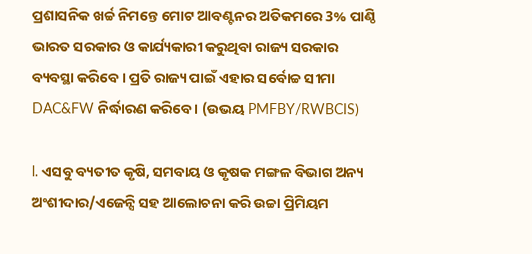ପ୍ରଶାସନିକ ଖର୍ଚ୍ଚ ନିମନ୍ତେ ମୋଟ ଆବଣ୍ଟନର ଅତିକମରେ 3% ପାଣ୍ଠି ଭାରତ ସରକାର ଓ କାର୍ଯ୍ୟକାରୀ କରୁଥିବା ରାଜ୍ୟ ସରକାର ବ୍ୟବସ୍ଥା କରିବେ । ପ୍ରତି ରାଜ୍ୟ ପାଇଁ ଏହାର ସର୍ବୋଚ୍ଚ ସୀମା DAC&FW ନିର୍ଦ୍ଧାରଣ କରିବେ । (ଉଭୟ PMFBY/RWBCIS)

l. ଏସବୁ ବ୍ୟତୀତ କୃଷି, ସମବାୟ ଓ କୃଷକ ମଙ୍ଗଳ ବିଭାଗ ଅନ୍ୟ ଅଂଶୀଦାର/ଏଜେନ୍ସି ସହ ଆଲୋଚନା କରି ଉଚ୍ଚା ପ୍ରିମିୟମ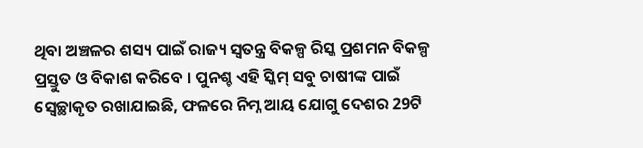ଥିବା ଅଞ୍ଚଳର ଶସ୍ୟ ପାଇଁ ରାଜ୍ୟ ସ୍ୱତନ୍ତ୍ର ବିକଳ୍ପ ରିସ୍କ ପ୍ରଶମନ ବିକଳ୍ପ ପ୍ରସ୍ତୁତ ଓ ବିକାଶ କରିବେ । ପୁନଶ୍ଚ ଏହି ସ୍କିମ୍ ସବୁ ଚାଷୀଙ୍କ ପାଇଁ ସ୍ୱେଚ୍ଛାକୃତ ରଖାଯାଇଛି, ଫଳରେ ନିମ୍ନ ଆୟ ଯୋଗୁ ଦେଶର 29ଟି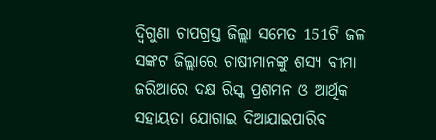ଦ୍ୱିଗୁଣା ଚାପଗ୍ରସ୍ତ ଜିଲ୍ଲା ସମେତ 151ଟି ଜଳ ସଙ୍କଟ ଜିଲ୍ଲାରେ ଚାଷୀମାନଙ୍କୁ ଶସ୍ୟ ବୀମା ଜରିଆରେ ଦକ୍ଷ ରିସ୍କ ପ୍ରଶମନ ଓ ଆର୍ଥିକ ସହାୟତା ଯୋଗାଇ ଦିଆଯାଇପାରିବ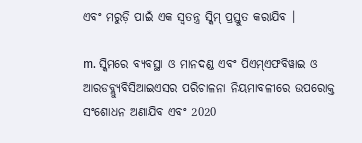ଏବଂ ମରୁଡ଼ି ପାଇଁ ଏକ ସ୍ୱତନ୍ତ୍ର ସ୍କିମ୍ ପ୍ରସ୍ତୁତ କରାଯିବ ।

m. ସ୍କିମରେ ବ୍ୟବସ୍ଥା ଓ ମାନଦଣ୍ଡ ଏବଂ ପିଏମ୍ଏଫବିୱାଇ ଓ ଆରଡବ୍ଲ୍ୟୁବିସିଆଇଏସର ପରିଚାଳନା ନିୟମାବଳୀରେ ଉପରୋକ୍ତ ସଂଶୋଧନ ଅଣାଯିବ ଏବଂ 2020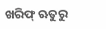ଖରିଫ୍ ଋତୁରୁ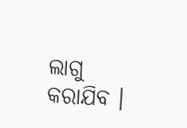ଲାଗୁ କରାଯିବ ।